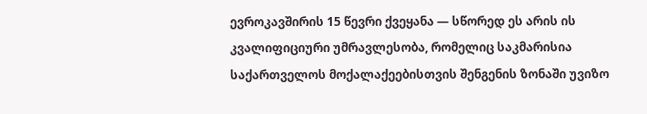ევროკავშირის 15 წევრი ქვეყანა — სწორედ ეს არის ის კვალიფიციური უმრავლესობა, რომელიც საკმარისია საქართველოს მოქალაქეებისთვის შენგენის ზონაში უვიზო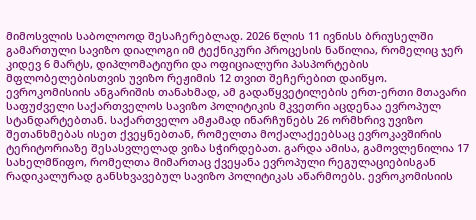მიმოსვლის საბოლოოდ შესაჩერებლად. 2026 წლის 11 ივნისს ბრიუსელში გამართული სავიზო დიალოგი იმ ტექნიკური პროცესის ნაწილია, რომელიც ჯერ კიდევ 6 მარტს, დიპლომატიური და ოფიციალური პასპორტების მფლობელებისთვის უვიზო რეჟიმის 12 თვით შეჩერებით დაიწყო.
ევროკომისიის ანგარიშის თანახმად, ამ გადაწყვეტილების ერთ-ერთი მთავარი საფუძველი საქართველოს სავიზო პოლიტიკის მკვეთრი აცდენაა ევროპულ სტანდარტებთან. საქართველო ამჟამად ინარჩუნებს 26 ორმხრივ უვიზო შეთანხმებას ისეთ ქვეყნებთან, რომელთა მოქალაქეებსაც ევროკავშირის ტერიტორიაზე შესასვლელად ვიზა სჭირდებათ. გარდა ამისა, გამოვლენილია 17 სახელმწიფო, რომელთა მიმართაც ქვეყანა ევროპული რეგულაციებისგან რადიკალურად განსხვავებულ სავიზო პოლიტიკას აწარმოებს. ევროკომისიის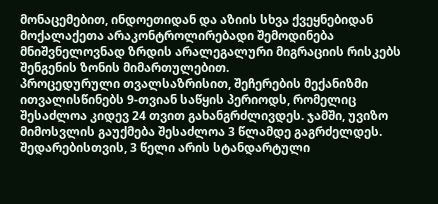მონაცემებით, ინდოეთიდან და აზიის სხვა ქვეყნებიდან მოქალაქეთა არაკონტროლირებადი შემოდინება მნიშვნელოვნად ზრდის არალეგალური მიგრაციის რისკებს შენგენის ზონის მიმართულებით.
პროცედურული თვალსაზრისით, შეჩერების მექანიზმი ითვალისწინებს 9-თვიან საწყის პერიოდს, რომელიც შესაძლოა კიდევ 24 თვით გახანგრძლივდეს. ჯამში, უვიზო მიმოსვლის გაუქმება შესაძლოა 3 წლამდე გაგრძელდეს. შედარებისთვის, 3 წელი არის სტანდარტული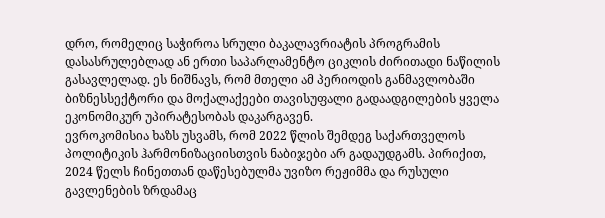დრო, რომელიც საჭიროა სრული ბაკალავრიატის პროგრამის დასასრულებლად ან ერთი საპარლამენტო ციკლის ძირითადი ნაწილის გასავლელად. ეს ნიშნავს, რომ მთელი ამ პერიოდის განმავლობაში ბიზნესსექტორი და მოქალაქეები თავისუფალი გადაადგილების ყველა ეკონომიკურ უპირატესობას დაკარგავენ.
ევროკომისია ხაზს უსვამს, რომ 2022 წლის შემდეგ საქართველოს პოლიტიკის ჰარმონიზაციისთვის ნაბიჯები არ გადაუდგამს. პირიქით, 2024 წელს ჩინეთთან დაწესებულმა უვიზო რეჟიმმა და რუსული გავლენების ზრდამაც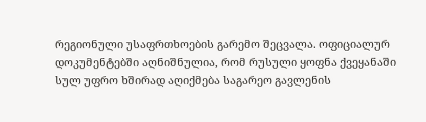რეგიონული უსაფრთხოების გარემო შეცვალა. ოფიციალურ დოკუმენტებში აღნიშნულია, რომ რუსული ყოფნა ქვეყანაში სულ უფრო ხშირად აღიქმება საგარეო გავლენის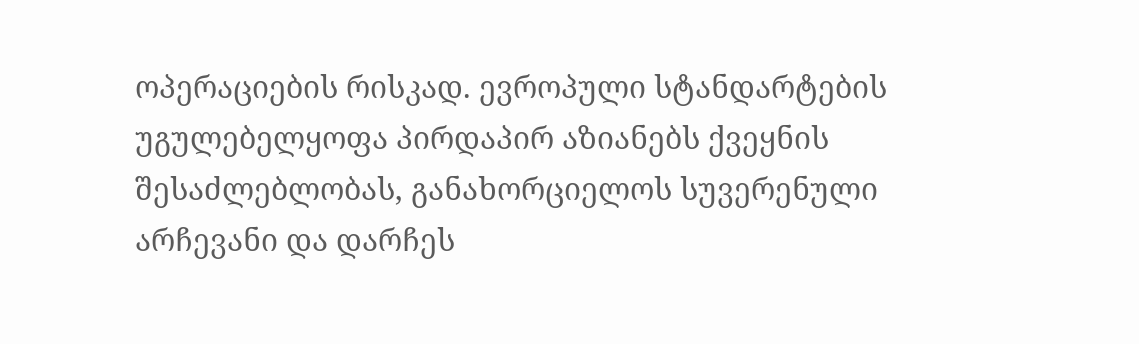ოპერაციების რისკად. ევროპული სტანდარტების უგულებელყოფა პირდაპირ აზიანებს ქვეყნის შესაძლებლობას, განახორციელოს სუვერენული არჩევანი და დარჩეს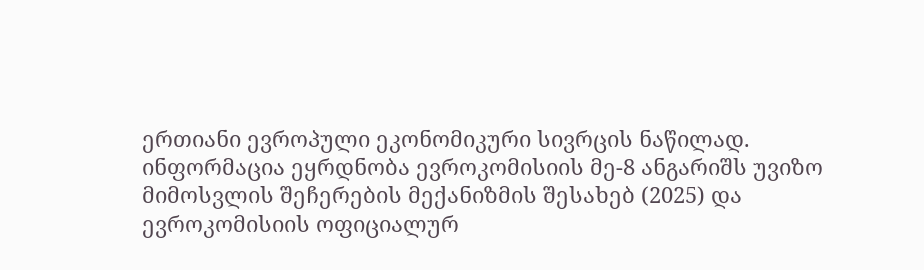ერთიანი ევროპული ეკონომიკური სივრცის ნაწილად.
ინფორმაცია ეყრდნობა ევროკომისიის მე-8 ანგარიშს უვიზო მიმოსვლის შეჩერების მექანიზმის შესახებ (2025) და ევროკომისიის ოფიციალურ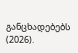განცხადებებს (2026).